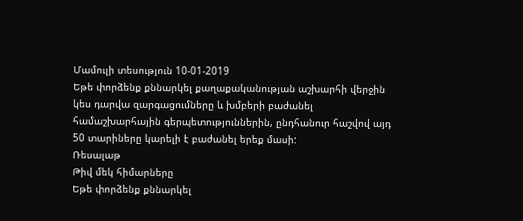Մամուլի տեսություն 10-01-2019
Եթե փորձենք քննարկել քաղաքականության աշխարհի վերջին կես դարվա զարգացումները և խմբերի բաժանել համաշխարհային գերպետություններին, ընդհանուր հաշվով այդ 50 տարիները կարելի է բաժանել երեք մասի:
Ռեսալաթ
Թիվ մեկ հիմարները
Եթե փորձենք քննարկել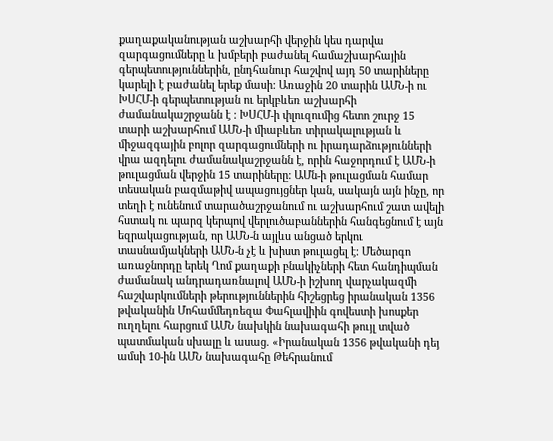քաղաքականության աշխարհի վերջին կես դարվա զարգացումները և խմբերի բաժանել համաշխարհային գերպետություններին, ընդհանուր հաշվով այդ 50 տարիները կարելի է բաժանել երեք մասի: Առաջին 20 տարին ԱՄՆ-ի ու ԽՍՀՄ-ի գերպետության ու երկբևեռ աշխարհի ժամանակաշրջանն է : ԽՍՀՄ-ի փլուզումից հետո շուրջ 15 տարի աշխարհում ԱՄՆ-ի միաբևեռ տիրակալության և միջազգային բոլոր զարգացումների ու իրադարձությունների վրա ազդելու ժամանակաշրջանն է, որին հաջորդում է ԱՄՆ-ի թուլացման վերջին 15 տարիները: ԱՄն-ի թուլացման համար տեսական բազմաթիվ ապացույցներ կան, սակայն այն ինչը, որ տեղի է ունենում տարածաշրջանում ու աշխարհում շատ ավելի հստակ ու պարզ կերպով վերլուծաբաններին հանգեցնում է այն եզրակացության, որ ԱՄՆ-ն այլևս անցած երկու տասնամյակների ԱՄՆ-ն չէ և խիստ թուլացել է: Մեծարգո առաջնորդը երեկ Ղոմ քաղաքի բնակիչների հետ հանդիպման ժամանակ անդրադառնալով ԱՄՆ-ի իշխող վարչակազմի հաշվարկումների թերություններին հիշեցրեց իրանական 1356 թվականին Մոհամմեդռեզա Փահլավիին գովեստի խոսքեր ուղղելու հարցում ԱՄՆ նախկին նախագահի թույլ տված պատմական սխալը և ասաց. «Իրանական 1356 թվականի դեյ ամսի 10-ին ԱՄՆ նախագահը Թեհրանում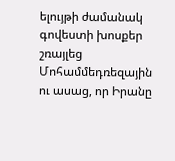ելույթի ժամանակ գովեստի խոսքեր շռայլեց Մոհամմեդռեզային ու ասաց, որ Իրանը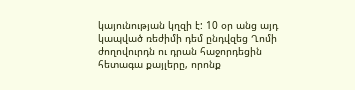կայունության կղզի է: 10 օր անց այդ կապված ռեժիմի դեմ ընդվզեց Ղոմի ժողովուրդն ու դրան հաջորդեցին հետագա քայլերը, որոնք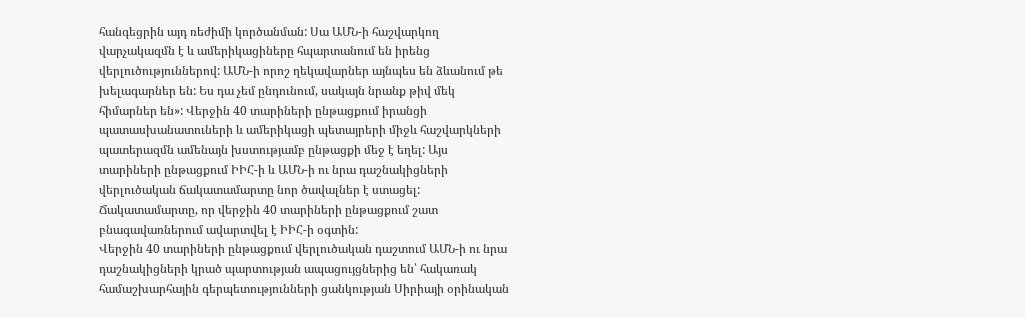հանգեցրին այդ ռեժիմի կործանման: Սա ԱՄՆ-ի հաշվարկող վարչակազմն է և ամերիկացիները հպարտանում են իրենց վերլուծություններով: ԱՄՆ-ի որոշ ղեկավարներ այնպես են ձևանում թե խելագարներ են: Ես դա չեմ ընդունում, սակայն նրանք թիվ մեկ հիմարներ են»: Վերջին 40 տարիների ընթացքում իրանցի պատասխանատուների և ամերիկացի պետայրերի միջև հաշվարկների պատերազմն ամենայն խստությամբ ընթացքի մեջ է եղել: Այս տարիների ընթացքում ԻԻՀ-ի և ԱՄՆ-ի ու նրա դաշնակիցների վերլուծական ճակատամարտը նոր ծավալներ է ստացել: Ճակատամարտը, որ վերջին 40 տարիների ընթացքում շատ բնագավառներում ավարտվել է ԻԻՀ-ի օգտին:
Վերջին 40 տարիների ընթացքում վերլուծական դաշտում ԱՄՆ-ի ու նրա դաշնակիցների կրած պարտության ապացույցներից են՝ հակառակ համաշխարհային գերպետությունների ցանկության Սիրիայի օրինական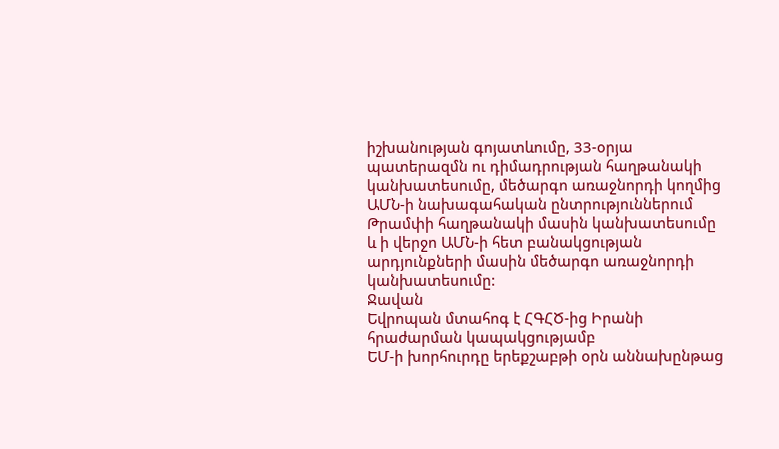իշխանության գոյատևումը, 33-օրյա պատերազմն ու դիմադրության հաղթանակի կանխատեսումը, մեծարգո առաջնորդի կողմից ԱՄՆ-ի նախագահական ընտրություններում Թրամփի հաղթանակի մասին կանխատեսումը և ի վերջո ԱՄՆ-ի հետ բանակցության արդյունքների մասին մեծարգո առաջնորդի կանխատեսումը:
Ջավան
Եվրոպան մտահոգ է ՀԳՀԾ-ից Իրանի հրաժարման կապակցությամբ
ԵՄ-ի խորհուրդը երեքշաբթի օրն աննախընթաց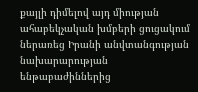քայլի դիմելով այդ միության ահաբեկչական խմբերի ցուցակում ներառեց Իրանի անվտանգության նախարարության ենթաբաժիններից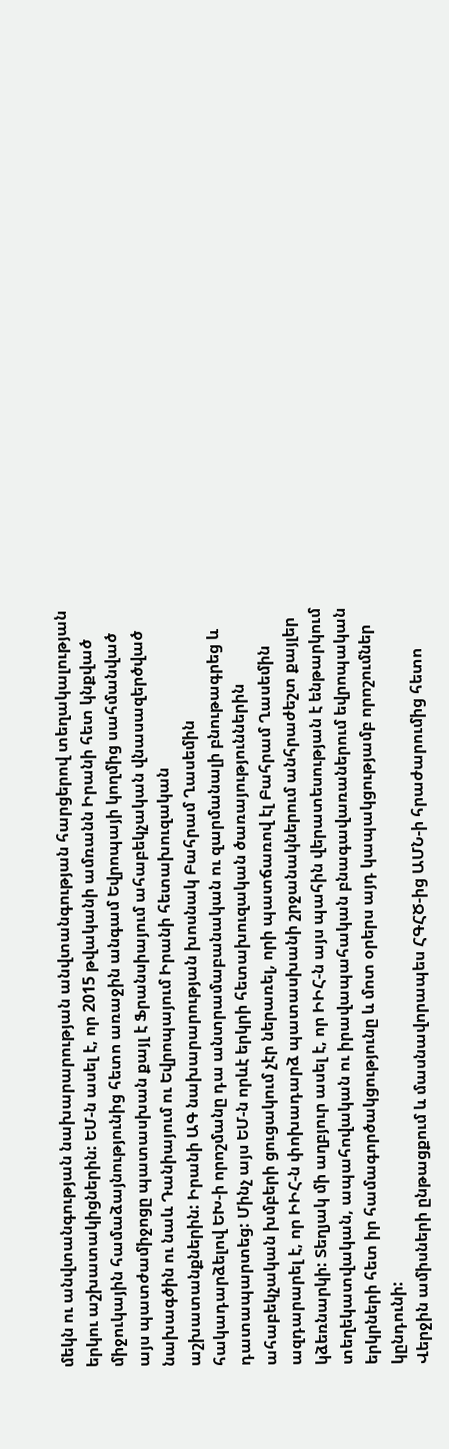մեկն ու անվտանգության նախարարության անվտանգության հարցերով տեղակալության երկու աշխատակիցներին: ԵՄ-ն ասել է, որ 2015 թվականի ամռանն Իրանի հետ կնքված միջուկային համաձայնությունից հետո առաջին անգամ Եվրոպայի կողմից սահմանված այս պատժամիջոցը պատասխան քայլ է Ֆրանսիայում ահաբեկչական վնասազերծված նախագծին ու նաև Դանիայում ու Եվրոպայում Իրանի հետախուզական աշխատանքներին: Իրանի ԱԳ նախարարության խոսնակ Բահրամ Ղասեմին հակադարձելով ԵԽ-ի որոշմանը դա անտրամաբանական ու զարմանալի բնութագրեց և դատապարտեց: Մինչ այս ԵՄ-ն որևէ երկրի հետախուզական ծառայություններին ահաբեկչական խմբերի ցուցակում չէր ներառել, որի պատճառով էլ Բահրամ Ղասեմին ազդարարել է, որ ԻԻՀ-ն փոխադարձ պատասխանի շրջանակներում անհրաժեշտ քայլեր կձեռնարկի: Տեղյակ մի աղբյուր ասել է, որ ԻԻՀ-ն այս պահին վերատեսության է ենթարկում տեղեկատվական, ապահովական ու իրավապահական բնագավառաներում եվրոպական երկրների հետ իր համագործակցությունը և մոտ օրերս այդ կապակցությամբ որոշումներ կընդունի:
Վերջին ամիսների ընթացքում և մասնավորապես ՀԳՀԾ-ից ԱՄՆ-ի հրաժարումից հետո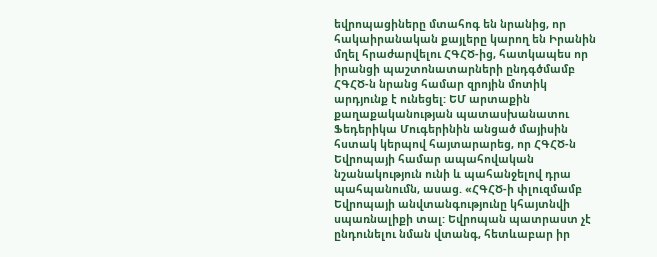եվրոպացիները մտահոգ են նրանից, որ հակաիրանական քայլերը կարող են Իրանին մղել հրաժարվելու ՀԳՀԾ-ից, հատկապես որ իրանցի պաշտոնատարների ընդգծմամբ ՀԳՀԾ-ն նրանց համար զրոյին մոտիկ արդյունք է ունեցել: ԵՄ արտաքին քաղաքականության պատասխանատու Ֆեդերիկա Մուգերինին անցած մայիսին հստակ կերպով հայտարարեց, որ ՀԳՀԾ-ն Եվրոպայի համար ապահովական նշանակություն ունի և պահանջելով դրա պահպանումն, ասաց. «ՀԳՀԾ-ի փլուզմամբ Եվրոպայի անվտանգությունը կհայտնվի սպառնալիքի տալ: Եվրոպան պատրաստ չէ ընդունելու նման վտանգ, հետևաբար իր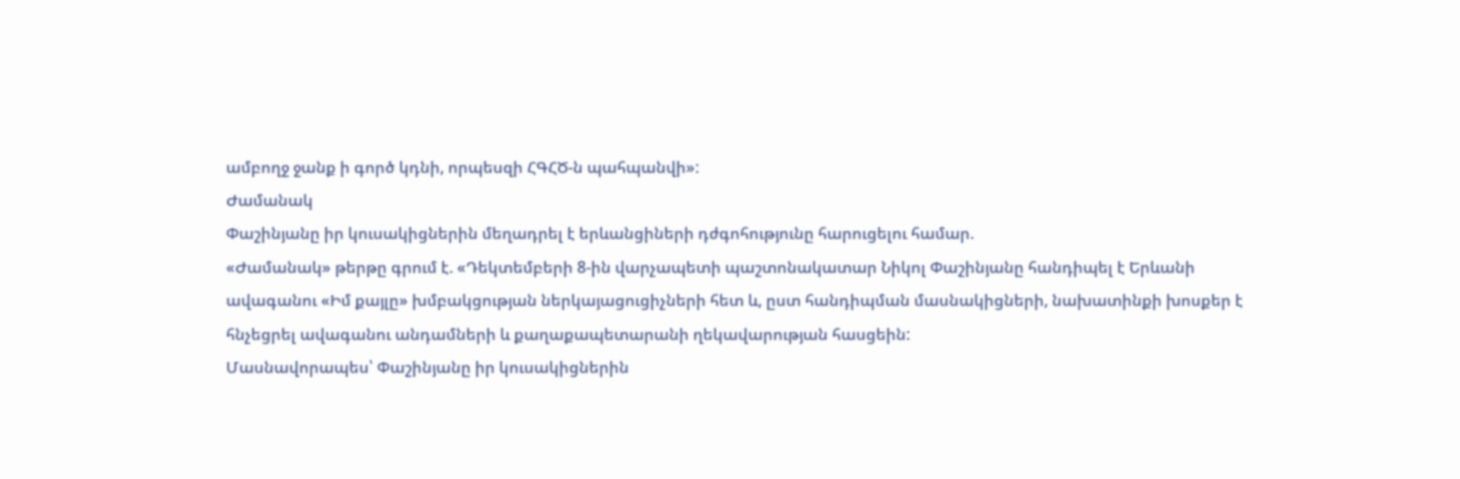ամբողջ ջանք ի գործ կդնի, որպեսզի ՀԳՀԾ-ն պահպանվի»:
Ժամանակ
Փաշինյանը իր կուսակիցներին մեղադրել է երևանցիների դժգոհությունը հարուցելու համար.
«Ժամանակ» թերթը գրում է. «Դեկտեմբերի 8-ին վարչապետի պաշտոնակատար Նիկոլ Փաշինյանը հանդիպել է Երևանի ավագանու «Իմ քայլը» խմբակցության ներկայացուցիչների հետ և, ըստ հանդիպման մասնակիցների, նախատինքի խոսքեր է հնչեցրել ավագանու անդամների և քաղաքապետարանի ղեկավարության հասցեին:
Մասնավորապես՝ Փաշինյանը իր կուսակիցներին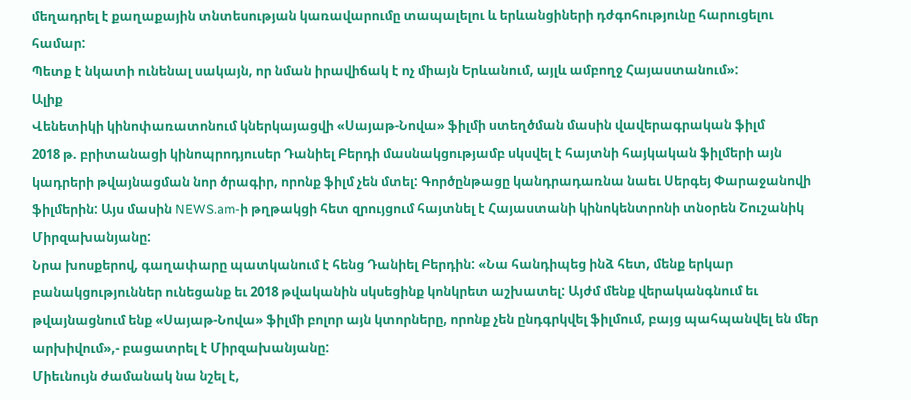մեղադրել է քաղաքային տնտեսության կառավարումը տապալելու և երևանցիների դժգոհությունը հարուցելու համար:
Պետք է նկատի ունենալ սակայն, որ նման իրավիճակ է ոչ միայն Երևանում, այլև ամբողջ Հայաստանում»:
Ալիք
Վենետիկի կինոփառատոնում կներկայացվի «Սայաթ-Նովա» ֆիլմի ստեղծման մասին վավերագրական ֆիլմ
2018 թ. բրիտանացի կինոպրոդյուսեր Դանիել Բերդի մասնակցությամբ սկսվել է հայտնի հայկական ֆիլմերի այն կադրերի թվայնացման նոր ծրագիր, որոնք ֆիլմ չեն մտել: Գործընթացը կանդրադառնա նաեւ Սերգեյ Փարաջանովի ֆիլմերին: Այս մասին NEWS.am-ի թղթակցի հետ զրույցում հայտնել է Հայաստանի կինոկենտրոնի տնօրեն Շուշանիկ Միրզախանյանը:
Նրա խոսքերով, գաղափարը պատկանում է հենց Դանիել Բերդին: «Նա հանդիպեց ինձ հետ, մենք երկար բանակցություններ ունեցանք եւ 2018 թվականին սկսեցինք կոնկրետ աշխատել: Այժմ մենք վերականգնում եւ թվայնացնում ենք «Սայաթ-Նովա» ֆիլմի բոլոր այն կտորները, որոնք չեն ընդգրկվել ֆիլմում, բայց պահպանվել են մեր արխիվում»,- բացատրել է Միրզախանյանը:
Միեւնույն ժամանակ նա նշել է,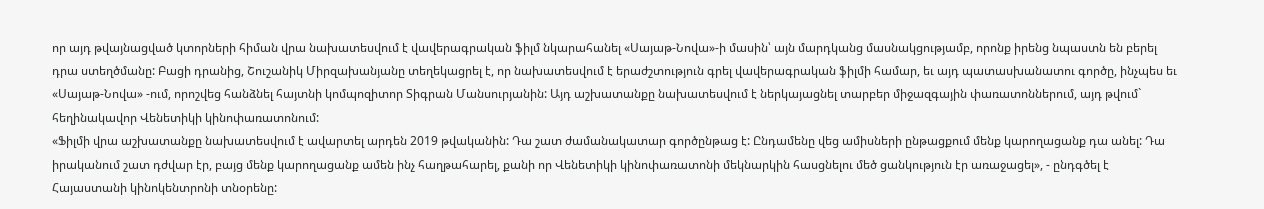որ այդ թվայնացված կտորների հիման վրա նախատեսվում է վավերագրական ֆիլմ նկարահանել «Սայաթ-Նովա»-ի մասին՝ այն մարդկանց մասնակցությամբ, որոնք իրենց նպաստն են բերել դրա ստեղծմանը: Բացի դրանից, Շուշանիկ Միրզախանյանը տեղեկացրել է, որ նախատեսվում է երաժշտություն գրել վավերագրական ֆիլմի համար, եւ այդ պատասխանատու գործը, ինչպես եւ «Սայաթ-Նովա» -ում, որոշվեց հանձնել հայտնի կոմպոզիտոր Տիգրան Մանսուրյանին: Այդ աշխատանքը նախատեսվում է ներկայացնել տարբեր միջազգային փառատոններում, այդ թվում` հեղինակավոր Վենետիկի կինոփառատոնում:
«Ֆիլմի վրա աշխատանքը նախատեսվում է ավարտել արդեն 2019 թվականին: Դա շատ ժամանակատար գործընթաց է: Ընդամենը վեց ամիսների ընթացքում մենք կարողացանք դա անել: Դա իրականում շատ դժվար էր, բայց մենք կարողացանք ամեն ինչ հաղթահարել, քանի որ Վենետիկի կինոփառատոնի մեկնարկին հասցնելու մեծ ցանկություն էր առաջացել», - ընդգծել է Հայաստանի կինոկենտրոնի տնօրենը: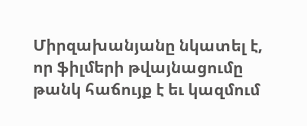Միրզախանյանը նկատել է, որ ֆիլմերի թվայնացումը թանկ հաճույք է եւ կազմում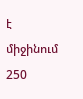է միջինում 250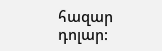հազար դոլար: